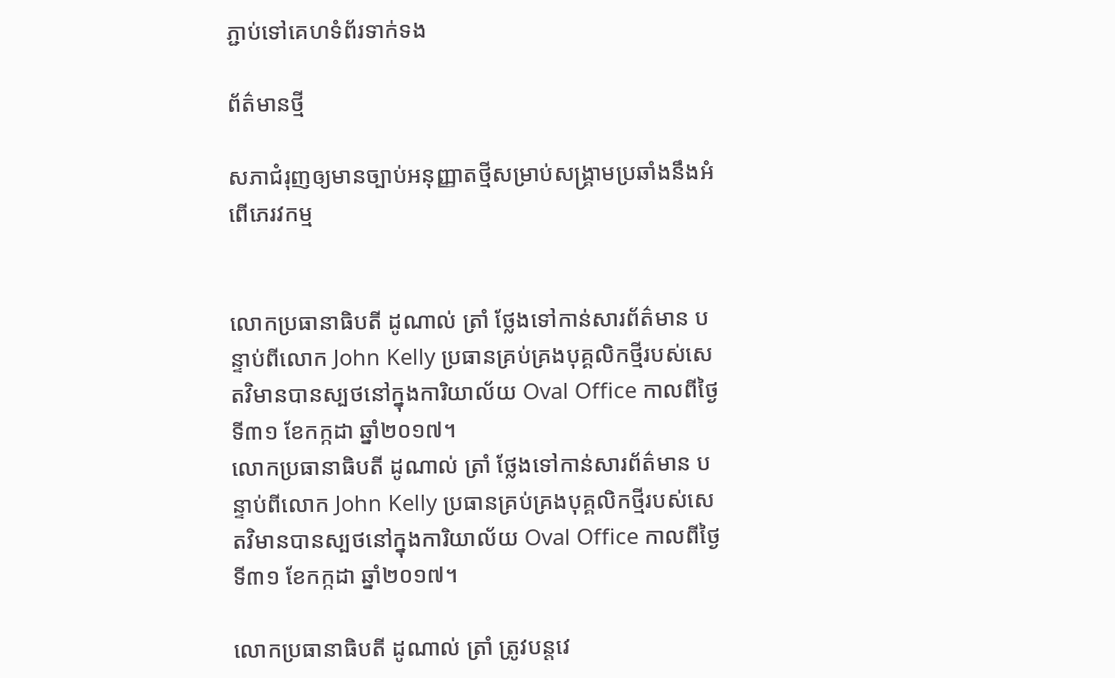ភ្ជាប់ទៅគេហទំព័រទាក់ទង

ព័ត៌មានថ្មី

សភាជំរុញឲ្យមានច្បាប់អនុញ្ញាតថ្មីសម្រាប់សង្គ្រាមប្រឆាំងនឹងអំពើភេរវកម្ម


លោកប្រធានាធិបតី ដូណាល់ ត្រាំ ថ្លែងទៅកាន់សារព័ត៌មាន បន្ទាប់ពីលោក John Kelly ប្រធានគ្រប់គ្រងបុគ្គលិកថ្មីរបស់សេតវិមានបានស្បថនៅក្នុងការិយាល័យ Oval Office កាលពីថ្ងៃទី៣១ ខែកក្កដា ឆ្នាំ២០១៧។
លោកប្រធានាធិបតី ដូណាល់ ត្រាំ ថ្លែងទៅកាន់សារព័ត៌មាន បន្ទាប់ពីលោក John Kelly ប្រធានគ្រប់គ្រងបុគ្គលិកថ្មីរបស់សេតវិមានបានស្បថនៅក្នុងការិយាល័យ Oval Office កាលពីថ្ងៃទី៣១ ខែកក្កដា ឆ្នាំ២០១៧។

លោកប្រធានាធិបតី ដូណាល់ ត្រាំ ត្រូវបន្តវេ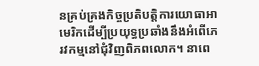នគ្រប់គ្រងកិច្ចប្រតិបត្តិការយោធាអាមេរិកដើម្បីប្រយុទ្ធប្រឆាំងនឹងអំពើភេរវកម្មនៅជុំវិញពិភពលោក។ នាពេ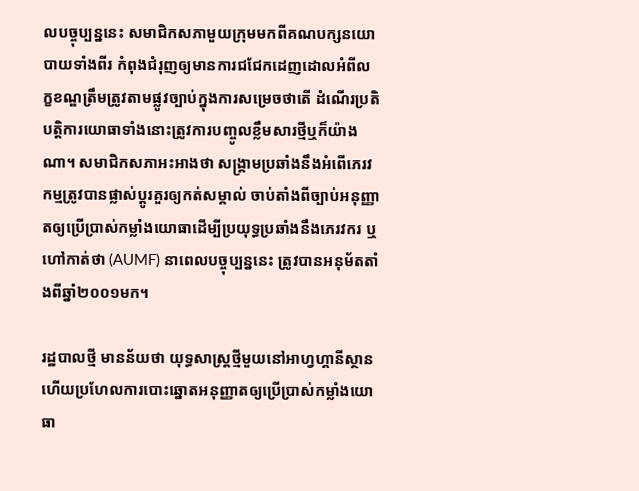លបច្ចុប្បន្ននេះ សមាជិកសភាមួយក្រុមមកពីគណបក្សនយោបាយទាំងពីរ កំពុងជំរុញឲ្យមានការជជែកដេញដោលអំពីលក្ខខណ្ឌត្រឹមត្រូវតាមផ្លូវច្បាប់ក្នុងការសម្រេចថាតើ ដំណើរប្រតិបត្តិការយោធាទាំងនោះត្រូវការបញ្ចូលខ្លឹមសារថ្មីឬក៏យ៉ាងណា។ សមាជិកសភាអះអាងថា សង្គ្រាមប្រឆាំងនឹងអំពើភេរវកម្មត្រូវបានផ្លាស់ប្តូរគួរឲ្យកត់សម្គាល់ ចាប់តាំងពីច្បាប់អនុញ្ញាតឲ្យប្រើប្រាស់កម្លាំងយោធាដើម្បីប្រយុទ្ធប្រឆាំងនឹងភេរវករ ឬហៅកាត់ថា (AUMF) នាពេលបច្ចុប្បន្ននេះ ត្រូវបានអនុម័តតាំងពីឆ្នាំ២០០១មក។

រដ្ឋបាលថ្មី មានន័យថា យុទ្ធសាស្ត្រថ្មីមួយនៅអាហ្វហ្គានីស្ថាន ហើយប្រហែលការបោះឆ្នោតអនុញ្ញាតឲ្យប្រើប្រាស់កម្លាំងយោធា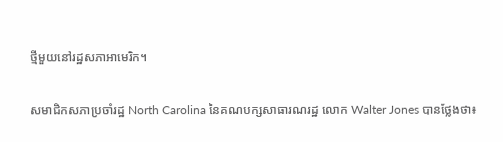ថ្មីមួយនៅរដ្ឋសភាអាមេរិក។

សមាជិកសភាប្រចាំរដ្ឋ North Carolina នៃគណបក្សសាធារណរដ្ឋ លោក Walter Jones បានថ្លែងថា៖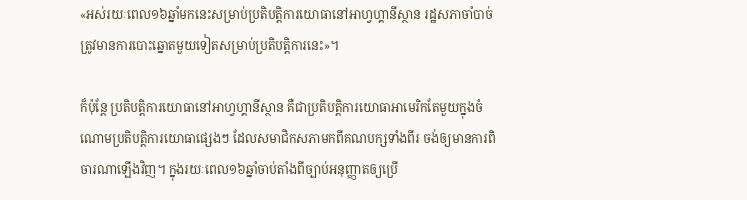«អស់រយៈពេល១៦ឆ្នាំមកនេះសម្រាប់ប្រតិបត្តិការយោធានៅអាហ្វហ្គានីស្ថាន រដ្ឋសភាចាំបាច់ត្រូវមានការបោះឆ្នោតមួយទៀតសម្រាប់ប្រតិបត្តិការនេះ»។

ក៏ប៉ុន្តែ ប្រតិបត្តិការយោធានៅអាហ្វហ្គានីស្ថាន គឺជាប្រតិបត្តិការយោធាអាមេរិកតែមួយក្នុងចំណោមប្រតិបត្តិការយោធាផ្សេងៗ ដែលសមាជិកសភាមកពីគណបក្សទាំងពីរ ចង់ឲ្យមានការពិចារណាឡើងវិញ។ ក្នុងរយៈពេល១៦ឆ្នាំចាប់តាំងពីច្បាប់អនុញ្ញាតឲ្យប្រើ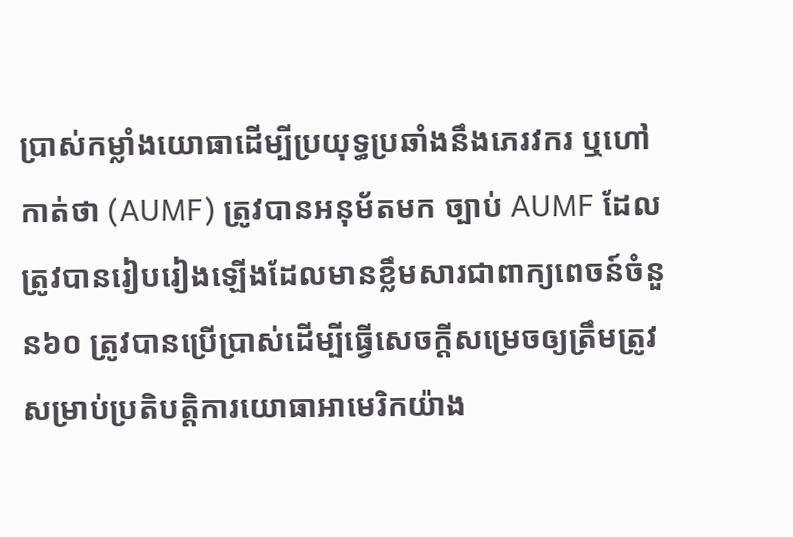ប្រាស់កម្លាំងយោធាដើម្បីប្រយុទ្ធប្រឆាំងនឹងភេរវករ ឬហៅកាត់ថា (AUMF) ត្រូវបានអនុម័តមក ច្បាប់ AUMF ដែលត្រូវបានរៀបរៀងឡើងដែលមានខ្លឹមសារជាពាក្យពេចន៍ចំនួន៦០ ត្រូវបានប្រើប្រាស់ដើម្បីធ្វើសេចក្តីសម្រេចឲ្យត្រឹមត្រូវសម្រាប់ប្រតិបត្តិការយោធាអាមេរិកយ៉ាង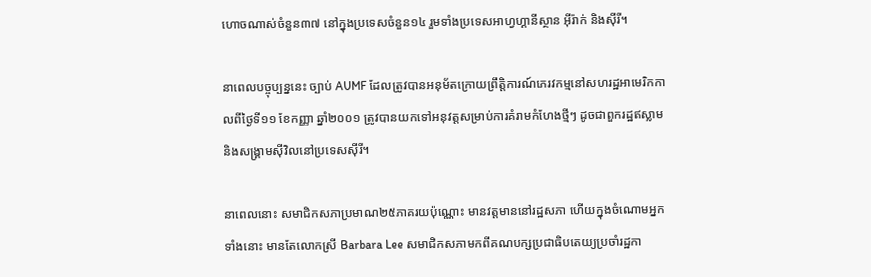ហោចណាស់ចំនួន៣៧ នៅក្នុងប្រទេសចំនួន១៤ រួមទាំងប្រទេសអាហ្វហ្គានីស្ថាន អ៊ីរ៉ាក់ និងស៊ីរី។

នាពេលបច្ចុប្បន្ននេះ ច្បាប់ AUMF ដែលត្រូវបានអនុម័តក្រោយព្រឹត្តិការណ៍ភេរវកម្មនៅសហរដ្ឋអាមេរិកកាលពីថ្ងៃទី១១ ខែកញ្ញា ឆ្នាំ២០០១ ត្រូវបានយកទៅអនុវត្តសម្រាប់ការគំរាមកំហែងថ្មីៗ ដូចជាពួករដ្ឋឥស្លាម និងសង្គ្រាមស៊ីវិលនៅប្រទេសស៊ីរី។

នាពេលនោះ សមាជិកសភាប្រមាណ២៥ភាគរយប៉ុណ្ណោះ មានវត្តមាននៅរដ្ឋសភា ហើយក្នុងចំណោមអ្នកទាំងនោះ មានតែលោកស្រី Barbara Lee សមាជិកសភាមកពីគណបក្សប្រជាធិបតេយ្យប្រចាំរដ្ឋកា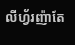លីហ្វ័រញ៉ាតែ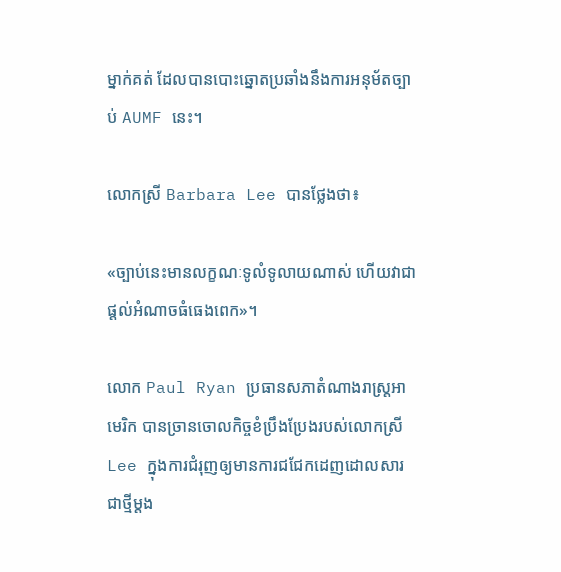ម្នាក់គត់ ដែលបានបោះឆ្នោតប្រឆាំងនឹងការអនុម័តច្បាប់ AUMF នេះ។

លោកស្រី Barbara Lee បានថ្លែងថា៖

«ច្បាប់នេះមានលក្ខណៈទូលំទូលាយណាស់ ហើយវាជាផ្តល់អំណាចធំធេងពេក»។

លោក Paul Ryan ប្រធានសភាតំណាងរាស្ត្រអាមេរិក បានច្រានចោលកិច្ចខំប្រឹងប្រែងរបស់លោកស្រី Lee ក្នុងការជំរុញឲ្យមានការជជែកដេញដោលសារជាថ្មីម្តង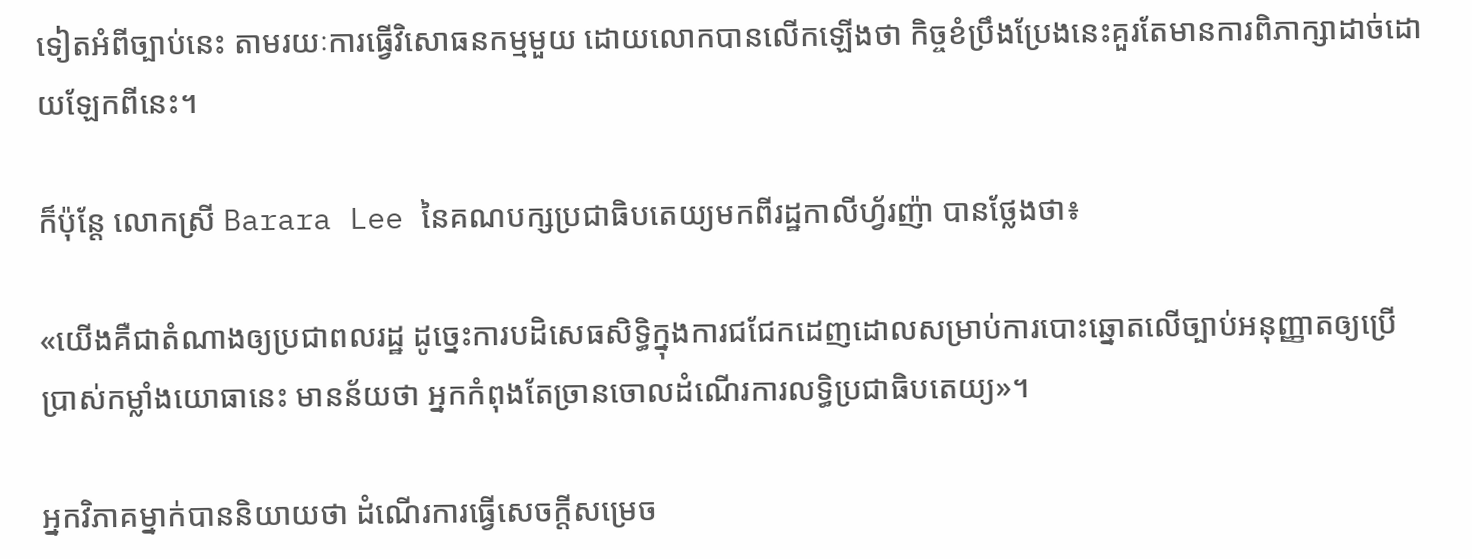ទៀតអំពីច្បាប់នេះ តាមរយៈការធ្វើវិសោធនកម្មមួយ ដោយលោកបានលើកឡើងថា កិច្ចខំប្រឹងប្រែងនេះគួរតែមានការពិភាក្សាដាច់ដោយឡែកពីនេះ។

ក៏ប៉ុន្តែ លោកស្រី Barara Lee នៃគណបក្សប្រជាធិបតេយ្យមកពីរដ្ឋកាលីហ្វ័រញ៉ា បានថ្លែងថា៖

«យើងគឺជាតំណាងឲ្យប្រជាពលរដ្ឋ ដូច្នេះការបដិសេធសិទ្ធិក្នុងការជជែកដេញដោលសម្រាប់ការបោះឆ្នោតលើច្បាប់អនុញ្ញាតឲ្យប្រើប្រាស់កម្លាំងយោធានេះ មានន័យថា អ្នកកំពុងតែច្រានចោលដំណើរការលទ្ធិប្រជាធិបតេយ្យ»។

អ្នកវិភាគម្នាក់បាននិយាយថា ដំណើរការធ្វើសេចក្តីសម្រេច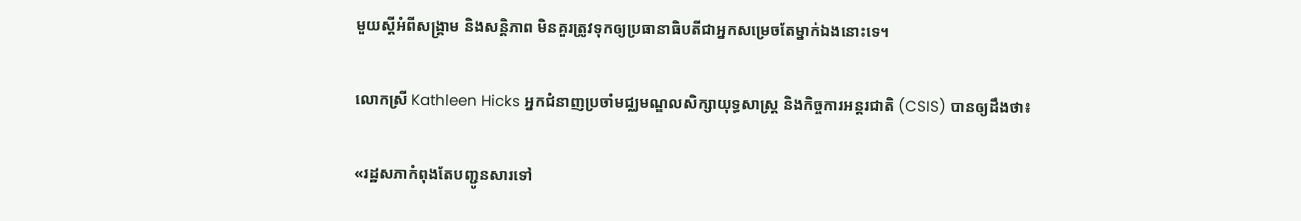មួយស្តីអំពីសង្គ្រាម និងសន្តិភាព មិនគួរត្រូវទុកឲ្យប្រធានាធិបតីជាអ្នកសម្រេចតែម្នាក់ឯងនោះទេ។

លោកស្រី Kathleen Hicks អ្នកជំនាញប្រចាំមជ្ឈមណ្ឌលសិក្សាយុទ្ធសាស្ត្រ និងកិច្ចការអន្តរជាតិ (CSIS) បានឲ្យដឹងថា៖

«រដ្ឋសភាកំពុងតែបញ្ជូនសារទៅ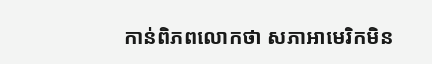កាន់ពិភពលោកថា សភាអាមេរិកមិន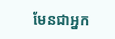មែនជាអ្នក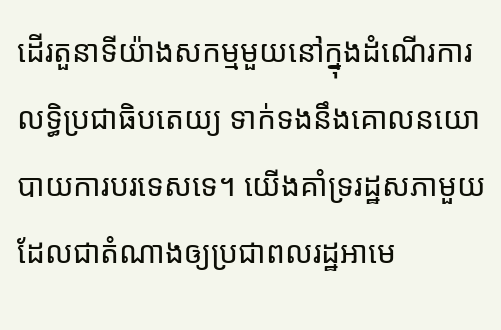ដើរតួនាទីយ៉ាងសកម្មមួយនៅក្នុងដំណើរការលទ្ធិប្រជាធិបតេយ្យ ទាក់ទងនឹងគោលនយោបាយការបរទេសទេ។ យើងគាំទ្ររដ្ឋសភាមួយ ដែលជាតំណាងឲ្យប្រជាពលរដ្ឋអាមេ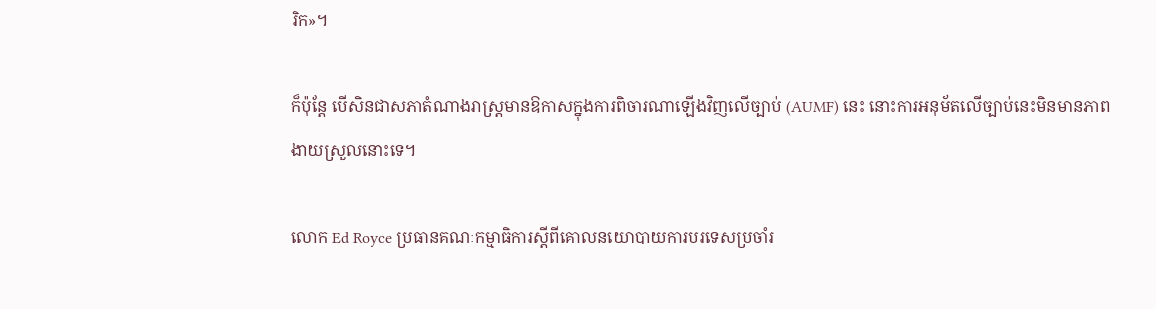រិក»។

ក៏ប៉ុន្តែ បើសិនជាសភាតំណាងរាស្ត្រមានឱកាសក្នុងការពិចារណាឡើងវិញលើច្បាប់ (AUMF) នេះ នោះការអនុម័តលើច្បាប់នេះមិនមានភាពងាយស្រួលនោះទេ។

លោក Ed Royce ប្រធានគណៈកម្មាធិការស្តីពីគោលនយោបាយការបរទេសប្រចាំរ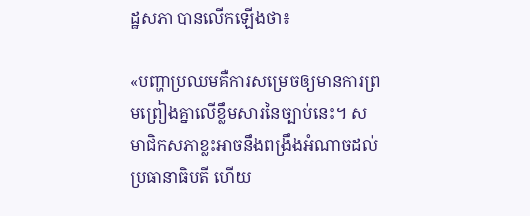ដ្ឋសភា បានលើកឡើងថា៖

«បញ្ហាប្រឈមគឺការសម្រេចឲ្យមានការព្រមព្រៀងគ្នាលើខ្លឹមសារនៃច្បាប់នេះ។ សមាជិកសភាខ្លះអាចនឹងពង្រឹងអំណាចដល់ប្រធានាធិបតី ហើយ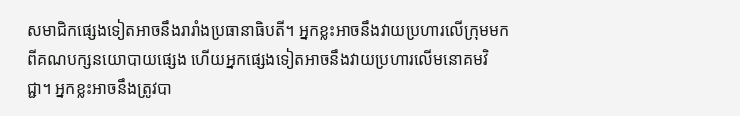សមាជិកផ្សេងទៀតអាចនឹងរារាំងប្រធានាធិបតី។ អ្នកខ្លះអាចនឹងវាយប្រហារលើក្រុមមកពីគណបក្សនយោបាយផ្សេង ហើយអ្នកផ្សេងទៀតអាចនឹងវាយប្រហារលើមនោគមវិជ្ជា។ អ្នកខ្លះអាចនឹងត្រូវបា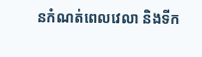នកំណត់ពេលវេលា និងទីក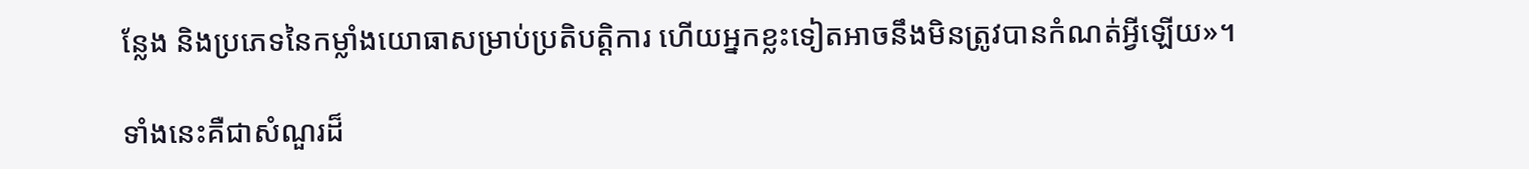ន្លែង និងប្រភេទនៃកម្លាំងយោធាសម្រាប់ប្រតិបត្តិការ ហើយអ្នកខ្លះទៀតអាចនឹងមិនត្រូវបានកំណត់អ្វីឡើយ»។

ទាំងនេះគឺជាសំណួរដ៏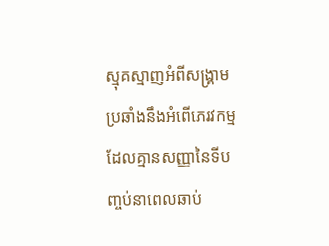ស្មុគស្មាញអំពីសង្គ្រាមប្រឆាំងនឹងអំពើភេរវកម្ម ដែលគ្មានសញ្ញានៃទីបញ្ចប់នាពេលឆាប់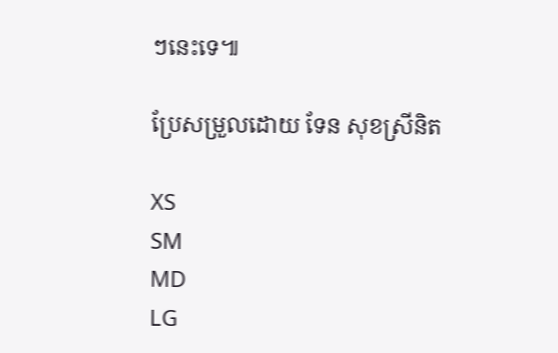ៗនេះទេ៕

ប្រែសម្រួលដោយ ទែន សុខស្រីនិត

XS
SM
MD
LG